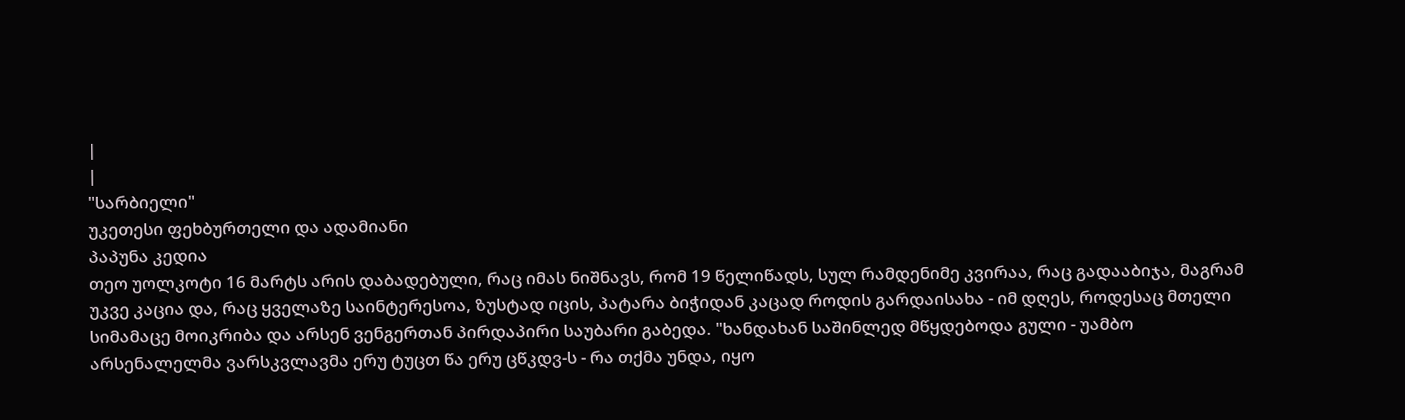|
|
"სარბიელი"
უკეთესი ფეხბურთელი და ადამიანი
პაპუნა კედია
თეო უოლკოტი 16 მარტს არის დაბადებული, რაც იმას ნიშნავს, რომ 19 წელიწადს, სულ რამდენიმე კვირაა, რაც გადააბიჯა, მაგრამ უკვე კაცია და, რაც ყველაზე საინტერესოა, ზუსტად იცის, პატარა ბიჭიდან კაცად როდის გარდაისახა - იმ დღეს, როდესაც მთელი სიმამაცე მოიკრიბა და არსენ ვენგერთან პირდაპირი საუბარი გაბედა. "ხანდახან საშინლედ მწყდებოდა გული - უამბო არსენალელმა ვარსკვლავმა ერუ ტუცთ წა ერუ ცწკდვ-ს - რა თქმა უნდა, იყო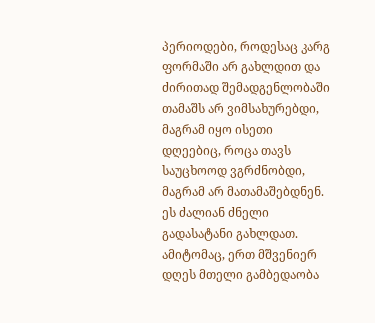პერიოდები, როდესაც კარგ ფორმაში არ გახლდით და ძირითად შემადგენლობაში თამაშს არ ვიმსახურებდი, მაგრამ იყო ისეთი დღეებიც, როცა თავს საუცხოოდ ვგრძნობდი, მაგრამ არ მათამაშებდნენ. ეს ძალიან ძნელი გადასატანი გახლდათ. ამიტომაც, ერთ მშვენიერ დღეს მთელი გამბედაობა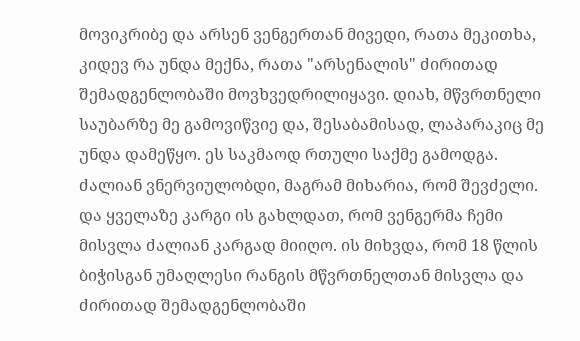მოვიკრიბე და არსენ ვენგერთან მივედი, რათა მეკითხა, კიდევ რა უნდა მექნა, რათა "არსენალის" ძირითად შემადგენლობაში მოვხვედრილიყავი. დიახ, მწვრთნელი საუბარზე მე გამოვიწვიე და, შესაბამისად, ლაპარაკიც მე უნდა დამეწყო. ეს საკმაოდ რთული საქმე გამოდგა. ძალიან ვნერვიულობდი, მაგრამ მიხარია, რომ შევძელი. და ყველაზე კარგი ის გახლდათ, რომ ვენგერმა ჩემი მისვლა ძალიან კარგად მიიღო. ის მიხვდა, რომ 18 წლის ბიჭისგან უმაღლესი რანგის მწვრთნელთან მისვლა და ძირითად შემადგენლობაში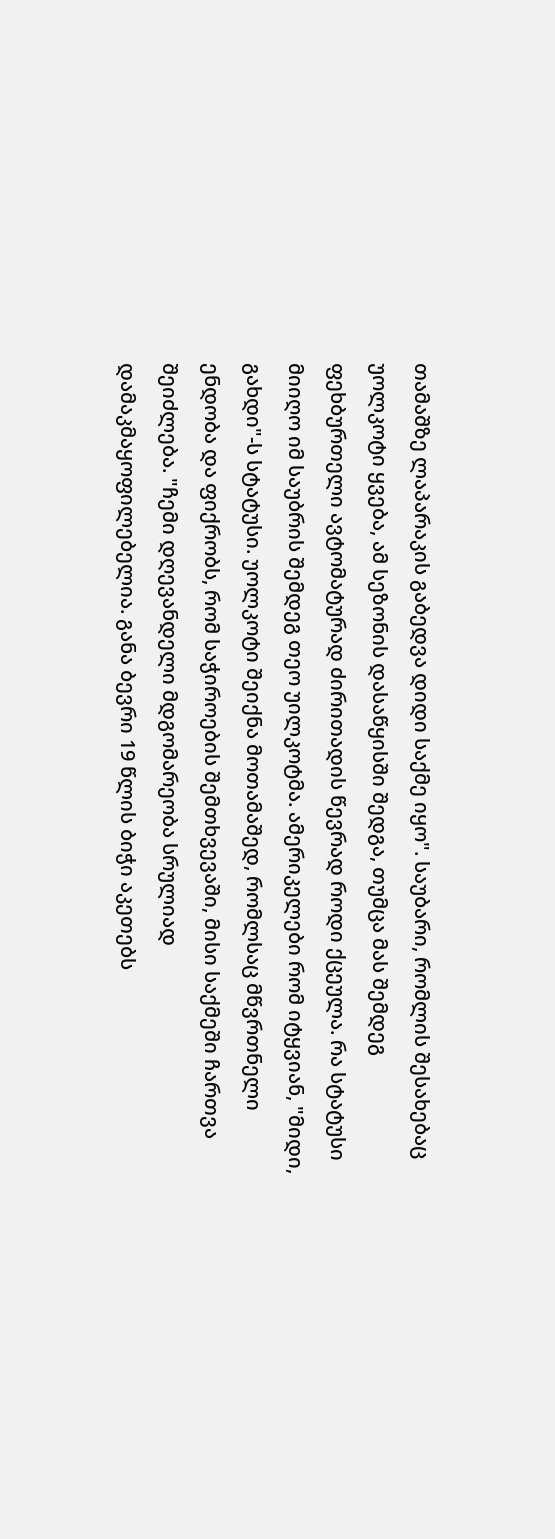თამაშზე ლაპარაკის გაბედვა დიდი საქმე იყო". საუბარი, რომლის შესახებაც უოლკოტი ყვება, ამ სეზონის დასაწყისში შედგა, თუმცა მას შემდეგ ფეხბურთელი ავტომატურად ძირითადის წევრად როდი ქცეულა. რა სტატუსი მიიღო იმ საუბრის შემდეგ თეო უილკოტმა. ამერიკელები რომ იტყვიან, "მიდი, გახდი"-ს სტატუსი. უოლკოტი შეიქნა მოთამაშედ, რომლსაც მწვრთნელი ენდობა და ფიქრობს, რომ საჭიროების შემთხვევაში, მისი საქმეში ჩართვა შეიძლება. "ჩემი დღევანდელი მდგომარეობა სრულიად დამაკმაყოფილებელია. განა ბევრი 19 წლის ბიჭი აკეთებს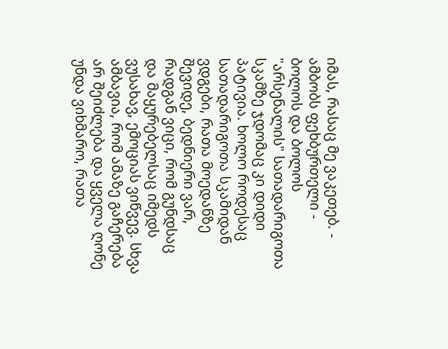იმას, რასაც მე ვაკეთებ. - ამბობს ფეხბურთელი - ბოლოს და ბოლოს "არსენალის" სათადარიგოთა სკამზე ჯდომაც კი დიდი პატივია. ხოლო როდესაც სათადარიგოთა სკამიდან ვდგები, რათა მოედანზე შევიდე, ბედნიერი ვარ, რადგან ვიცი, რომ გუნდსაც და მაყურებელსაც იმედს ვუსახავ, ემოციას ვიწვევ. სხვა ამბავია, რომ ამაზე გაჩერება არ შეიძლება და ყველა ღონე უნდა ვიხმარო, რათა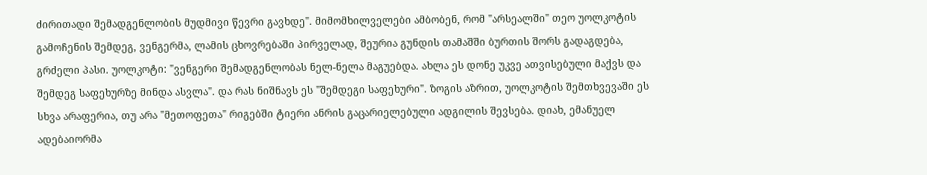ძირითადი შემადგენლობის მუდმივი წევრი გავხდე". მიმომხილველები ამბობენ, რომ "არსეალში" თეო უოლკოტის გამოჩენის შემდეგ, ვენგერმა, ლამის ცხოვრებაში პირველად, შეურია გუნდის თამაშში ბურთის შორს გადაგდება, გრძელი პასი. უოლკოტი: "ვენგერი შემადგენლობას ნელ-ნელა მაგუებდა. ახლა ეს დონე უკვე ათვისებული მაქვს და შემდეგ საფეხურზე მინდა ასვლა". და რას ნიშნავს ეს "შემდეგი საფეხური". ზოგის აზრით, უოლკოტის შემთხვევაში ეს სხვა არაფერია, თუ არა "მეთოფეთა" რიგებში ტიერი ანრის გაცარიელებული ადგილის შევსება. დიახ, ემანუელ ადებაიორმა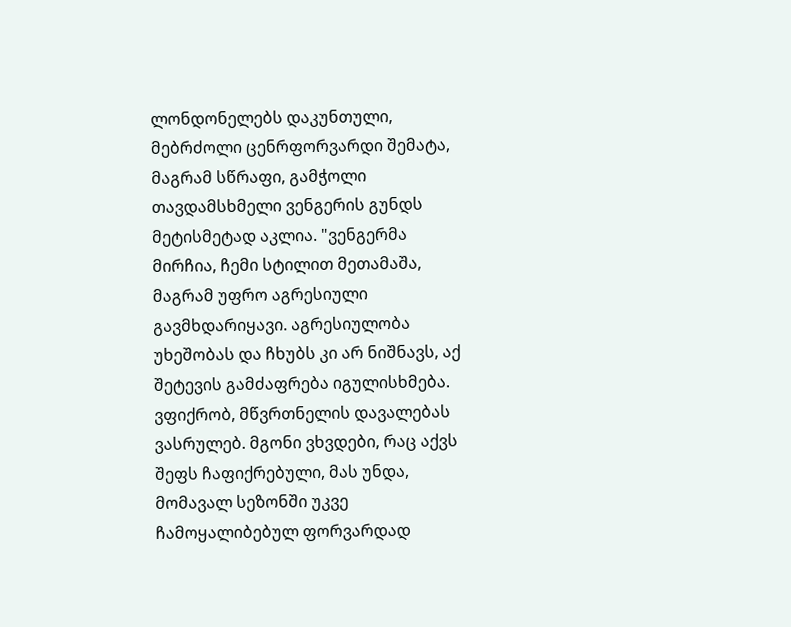ლონდონელებს დაკუნთული, მებრძოლი ცენრფორვარდი შემატა, მაგრამ სწრაფი, გამჭოლი თავდამსხმელი ვენგერის გუნდს მეტისმეტად აკლია. "ვენგერმა მირჩია, ჩემი სტილით მეთამაშა, მაგრამ უფრო აგრესიული გავმხდარიყავი. აგრესიულობა უხეშობას და ჩხუბს კი არ ნიშნავს, აქ შეტევის გამძაფრება იგულისხმება. ვფიქრობ, მწვრთნელის დავალებას ვასრულებ. მგონი ვხვდები, რაც აქვს შეფს ჩაფიქრებული, მას უნდა, მომავალ სეზონში უკვე ჩამოყალიბებულ ფორვარდად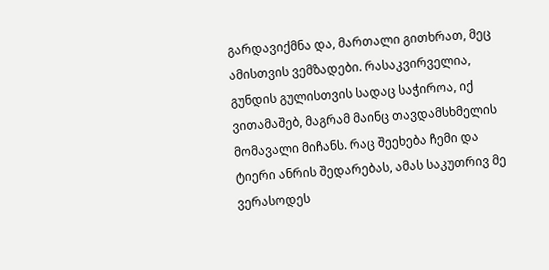გარდავიქმნა და, მართალი გითხრათ, მეც ამისთვის ვემზადები. რასაკვირველია, გუნდის გულისთვის სადაც საჭიროა, იქ ვითამაშებ, მაგრამ მაინც თავდამსხმელის მომავალი მიჩანს. რაც შეეხება ჩემი და ტიერი ანრის შედარებას, ამას საკუთრივ მე ვერასოდეს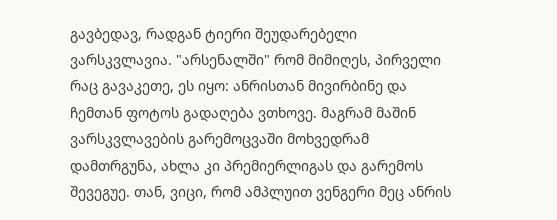გავბედავ, რადგან ტიერი შეუდარებელი ვარსკვლავია. "არსენალში" რომ მიმიღეს, პირველი რაც გავაკეთე, ეს იყო: ანრისთან მივირბინე და ჩემთან ფოტოს გადაღება ვთხოვე. მაგრამ მაშინ ვარსკვლავების გარემოცვაში მოხვედრამ დამთრგუნა, ახლა კი პრემიერლიგას და გარემოს შევეგუე. თან, ვიცი, რომ ამპლუით ვენგერი მეც ანრის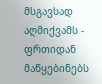მსგავსად აღმიქვამს - ფრთიდან მაწყებინებს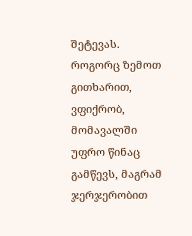შეტევას. როგორც ზემოთ გითხარით, ვფიქრობ, მომავალში უფრო წინაც გამწევს, მაგრამ ჯერჯერობით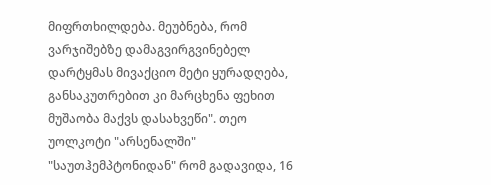მიფრთხილდება. მეუბნება, რომ ვარჯიშებზე დამაგვირგვინებელ დარტყმას მივაქციო მეტი ყურადღება, განსაკუთრებით კი მარცხენა ფეხით მუშაობა მაქვს დასახვეწი". თეო უოლკოტი "არსენალში" "საუთჰემპტონიდან" რომ გადავიდა, 16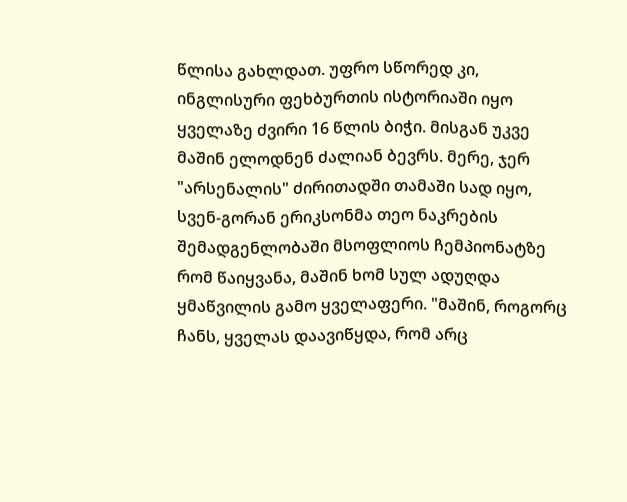წლისა გახლდათ. უფრო სწორედ კი, ინგლისური ფეხბურთის ისტორიაში იყო ყველაზე ძვირი 16 წლის ბიჭი. მისგან უკვე მაშინ ელოდნენ ძალიან ბევრს. მერე, ჯერ "არსენალის" ძირითადში თამაში სად იყო, სვენ-გორან ერიკსონმა თეო ნაკრების შემადგენლობაში მსოფლიოს ჩემპიონატზე რომ წაიყვანა, მაშინ ხომ სულ ადუღდა ყმაწვილის გამო ყველაფერი. "მაშინ, როგორც ჩანს, ყველას დაავიწყდა, რომ არც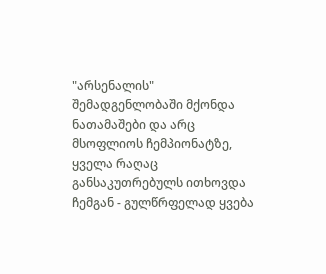"არსენალის" შემადგენლობაში მქონდა ნათამაშები და არც მსოფლიოს ჩემპიონატზე, ყველა რაღაც განსაკუთრებულს ითხოვდა ჩემგან - გულწრფელად ყვება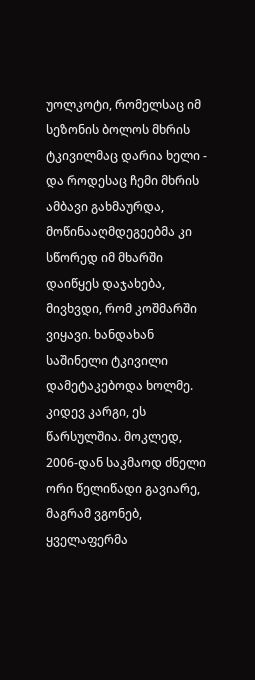უოლკოტი, რომელსაც იმ სეზონის ბოლოს მხრის ტკივილმაც დარია ხელი - და როდესაც ჩემი მხრის ამბავი გახმაურდა, მოწინააღმდეგეებმა კი სწორედ იმ მხარში დაიწყეს დაჯახება, მივხვდი, რომ კოშმარში ვიყავი. ხანდახან საშინელი ტკივილი დამეტაკებოდა ხოლმე. კიდევ კარგი, ეს წარსულშია. მოკლედ, 2006-დან საკმაოდ ძნელი ორი წელიწადი გავიარე, მაგრამ ვგონებ, ყველაფერმა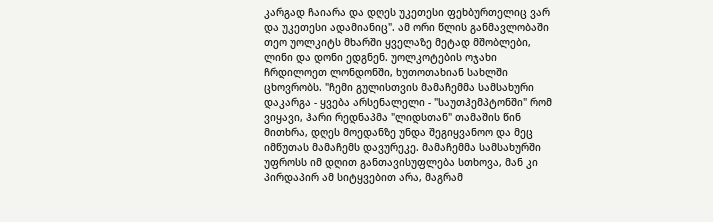კარგად ჩაიარა და დღეს უკეთესი ფეხბურთელიც ვარ და უკეთესი ადამიანიც". ამ ორი წლის განმავლობაში თეო უოლკიტს მხარში ყველაზე მეტად მშობლები, ლინი და დონი ედგნენ. უოლკოტების ოჯახი ჩრდილოეთ ლონდონში, ხუთოთახიან სახლში ცხოვრობს. "ჩემი გულისთვის მამაჩემმა სამსახური დაკარგა - ყვება არსენალელი - "საუთჰემპტონში" რომ ვიყავი, ჰარი რედნაპმა "ლიდსთან" თამაშის წინ მითხრა, დღეს მოედანზე უნდა შეგიყვანოო და მეც იმწუთას მამაჩემს დავურეკე. მამაჩემმა სამსახურში უფროსს იმ დღით განთავისუფლება სთხოვა, მან კი პირდაპირ ამ სიტყვებით არა, მაგრამ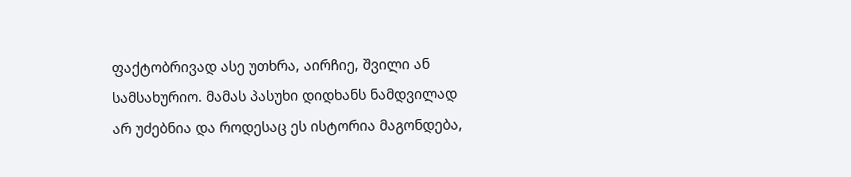ფაქტობრივად ასე უთხრა, აირჩიე, შვილი ან სამსახურიო. მამას პასუხი დიდხანს ნამდვილად არ უძებნია და როდესაც ეს ისტორია მაგონდება,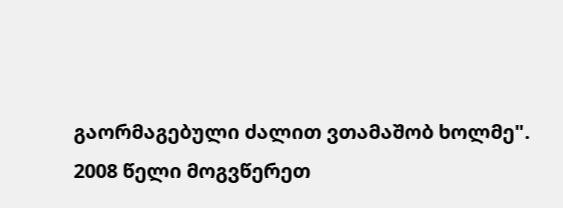გაორმაგებული ძალით ვთამაშობ ხოლმე".
2008 წელი მოგვწერეთ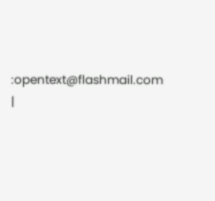:opentext@flashmail.com |